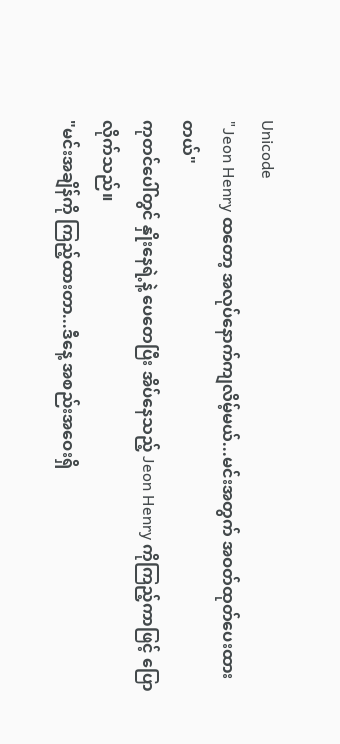Unicode
"Jeon Henry ထတော့ အလုပ်နောက်ကျလိမ့်မယ်...မင်းအတွက် အဝတ်ထုတ်ပေးထားတယ်"
ကုတင်ပေါ်တွင် နှိုးနေရဲ့နဲ့ ပေတေပြီး အိပ်နေသည့် Jeon Henry ကိုကြည့်ကာဖြင့် ပြောလိုက်သည်။
"မင်းအချိန်ကို ကြည့်ထားတာ...ဒီနေ့ အစည်းအဝေးရှိ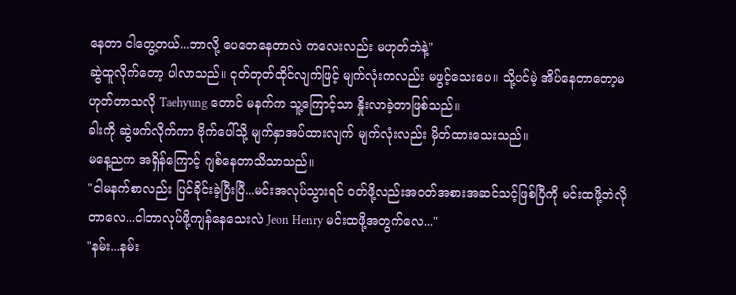နေတာ ငါတွေ့တယ်...ဘာလို့ ပေတေနေတာလဲ ကလေးလည်း မဟုတ်ဘဲနဲ့"
ဆွဲထူလိုက်တော့ ပါလာသည်။ ငုတ်တုတ်ထိုင်လျက်ဖြင့် မျက်လုံးကလည်း မဖွင့်သေးပေ။ သို့ပင်မဲ့ အိပ်နေတာတော့မဟုတ်တာသလို Taehyung တောင် မနက်က သူ့ကြောင့်သာ နှိုးလာခဲ့တာဖြစ်သည်။
ခါးကို ဆွဲဖက်လိုက်ကာ ဗိုက်ပေါ်သို့ မျက်နှာအပ်ထားလျက် မျက်လုံးလည်း မှိတ်ထားသေးသည်။
မနေ့ညက အရှိန်ကြောင့် ဂျစ်နေတာသိသာသည်။
"ငါမနက်စာလည်း ပြင်ခိုင်းခဲ့ပြီးပြီ...မင်းအလုပ်သွားရင် ဝတ်ဖို့လည်းအဝတ်အစားအဆင်သင့်ဖြစ်ပြီကို မင်းထဖို့ဘဲလိုတာလေ...ငါဘာလုပ်ဖို့ကျန်နေသေးလဲ Jeon Henry မင်းထဖို့အတွက်လေ..."
"နမ်း...နမ်း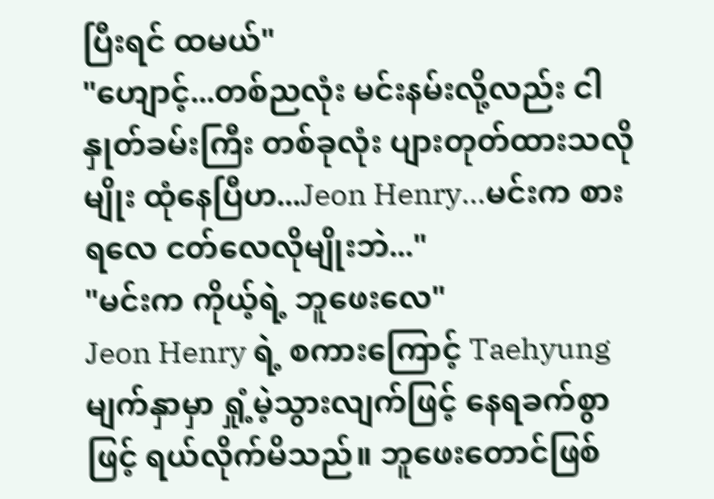ပြီးရင် ထမယ်"
"ဟျောင့်...တစ်ညလုံး မင်းနမ်းလို့လည်း ငါနှုတ်ခမ်းကြီး တစ်ခုလုံး ပျားတုတ်ထားသလိုမျိုး ထုံနေပြီဟ...Jeon Henry...မင်းက စားရလေ ငတ်လေလိုမျိုးဘဲ..."
"မင်းက ကိုယ့်ရဲ့ ဘူဖေးလေ"
Jeon Henry ရဲ့ စကားကြောင့် Taehyung မျက်နှာမှာ ရှုံ့မဲ့သွားလျက်ဖြင့် နေရခက်စွာဖြင့် ရယ်လိုက်မိသည်။ ဘူဖေးတောင်ဖြစ်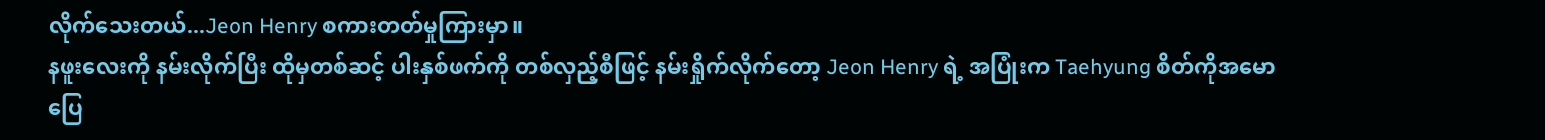လိုက်သေးတယ်...Jeon Henry စကားတတ်မှုကြားမှာ။
နဖူးလေးကို နမ်းလိုက်ပြီး ထိုမှတစ်ဆင့် ပါးနှစ်ဖက်ကို တစ်လှည့်စီဖြင့် နမ်းရှိုက်လိုက်တော့ Jeon Henry ရဲ့ အပြုံးက Taehyung စိတ်ကိုအမောပြေ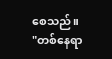စေသည်။
"တစ်နေရာ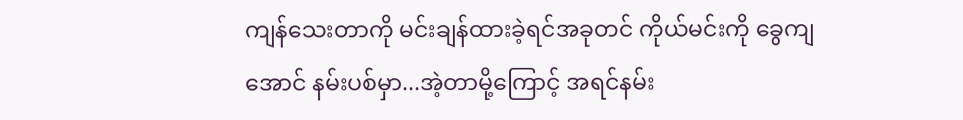ကျန်သေးတာကို မင်းချန်ထားခဲ့ရင်အခုတင် ကိုယ်မင်းကို ခွေကျအောင် နမ်းပစ်မှာ...အဲ့တာမို့ကြောင့် အရင်နမ်း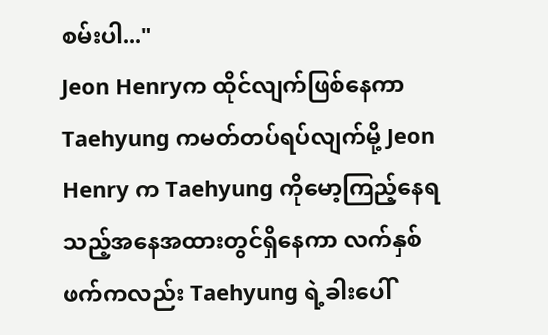စမ်းပါ..."
Jeon Henryက ထိုင်လျက်ဖြစ်နေကာ Taehyung ကမတ်တပ်ရပ်လျက်မို့ Jeon Henry က Taehyung ကိုမော့ကြည့်နေရသည့်အနေအထားတွင်ရှိနေကာ လက်နှစ်ဖက်ကလည်း Taehyung ရဲ့ခါးပေါ်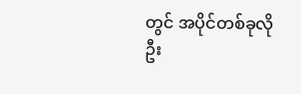တွင် အပိုင်တစ်ခုလို ဦး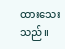ထားသေးသည်။